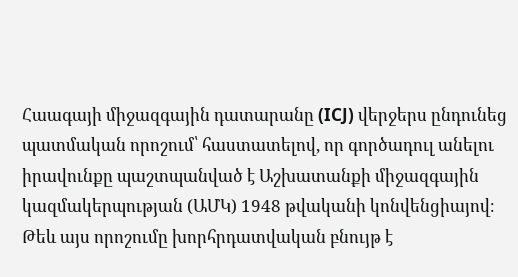Հաագայի միջազգային դատարանը (ICJ) վերջերս ընդունեց պատմական որոշում՝ հաստատելով, որ գործադուլ անելու իրավունքը պաշտպանված է Աշխատանքի միջազգային կազմակերպության (ԱՄԿ) 1948 թվականի կոնվենցիայով։ Թեև այս որոշումը խորհրդատվական բնույթ է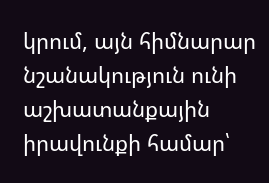կրում, այն հիմնարար նշանակություն ունի աշխատանքային իրավունքի համար՝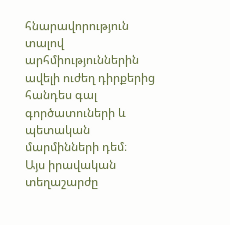հնարավորություն տալով արհմիություններին ավելի ուժեղ դիրքերից հանդես գալ գործատուների և պետական մարմինների դեմ։
Այս իրավական տեղաշարժը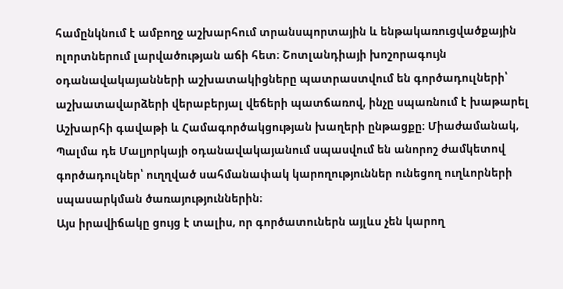համընկնում է ամբողջ աշխարհում տրանսպորտային և ենթակառուցվածքային ոլորտներում լարվածության աճի հետ։ Շոտլանդիայի խոշորագույն օդանավակայանների աշխատակիցները պատրաստվում են գործադուլների՝ աշխատավարձերի վերաբերյալ վեճերի պատճառով, ինչը սպառնում է խաթարել Աշխարհի գավաթի և Համագործակցության խաղերի ընթացքը։ Միաժամանակ, Պալմա դե Մալյորկայի օդանավակայանում սպասվում են անորոշ ժամկետով գործադուլներ՝ ուղղված սահմանափակ կարողություններ ունեցող ուղևորների սպասարկման ծառայություններին։
Այս իրավիճակը ցույց է տալիս, որ գործատուներն այլևս չեն կարող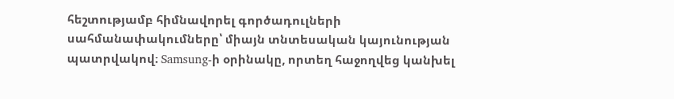հեշտությամբ հիմնավորել գործադուլների սահմանափակումները՝ միայն տնտեսական կայունության պատրվակով։ Samsung-ի օրինակը, որտեղ հաջողվեց կանխել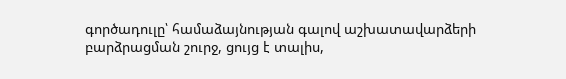գործադուլը՝ համաձայնության գալով աշխատավարձերի բարձրացման շուրջ, ցույց է տալիս,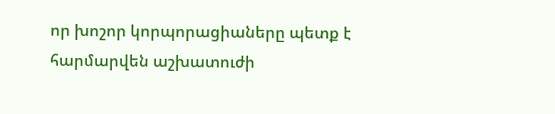որ խոշոր կորպորացիաները պետք է հարմարվեն աշխատուժի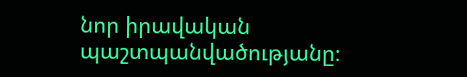նոր իրավական պաշտպանվածությանը։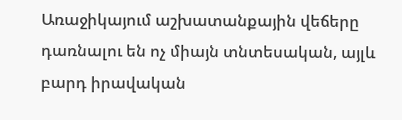Առաջիկայում աշխատանքային վեճերը դառնալու են ոչ միայն տնտեսական, այլև բարդ իրավական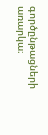գործընթացների առարկա։